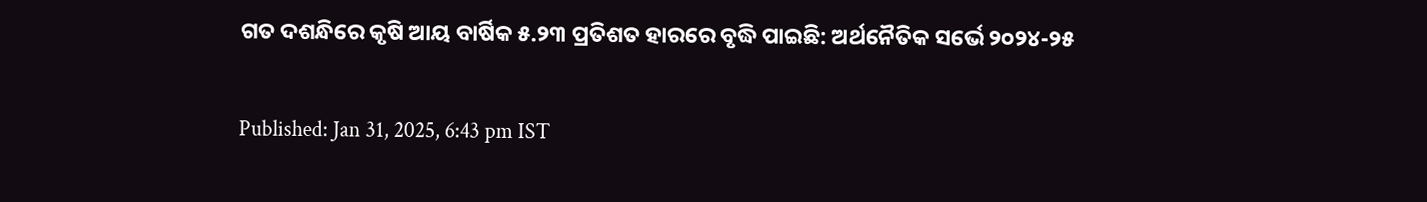ଗତ ଦଶନ୍ଧିରେ କୃଷି ଆୟ ବାର୍ଷିକ ୫.୨୩ ପ୍ରତିଶତ ହାରରେ ବୃଦ୍ଧି ପାଇଛି: ଅର୍ଥନୈତିକ ସର୍ଭେ ୨୦୨୪-୨୫

Published: Jan 31, 2025, 6:43 pm IST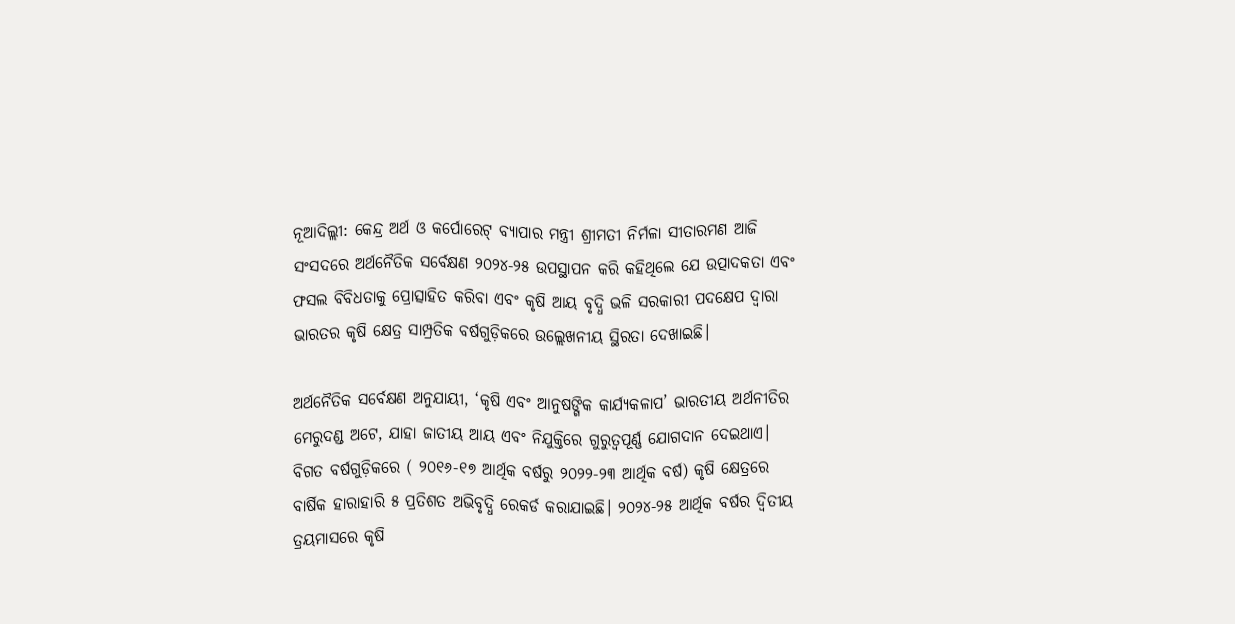ନୂଆଦିଲ୍ଲୀ: କେନ୍ଦ୍ର ଅର୍ଥ ଓ କର୍ପୋରେଟ୍ ବ୍ୟାପାର ମନ୍ତ୍ରୀ ଶ୍ରୀମତୀ ନିର୍ମଳା ସୀତାରମଣ ଆଜି ସଂସଦରେ ଅର୍ଥନୈତିକ ସର୍ବେକ୍ଷଣ ୨୦୨୪-୨୫ ଉପସ୍ଥାପନ କରି କହିଥିଲେ ଯେ ଉତ୍ପାଦକତା ଏବଂ ଫସଲ ବିବିଧତାକୁ ପ୍ରୋତ୍ସାହିତ କରିବା ଏବଂ କୃଷି ଆୟ ବୃଦ୍ଧି ଭଳି ସରକାରୀ ପଦକ୍ଷେପ ଦ୍ୱାରା ଭାରତର କୃଷି କ୍ଷେତ୍ର ସାମ୍ପ୍ରତିକ ବର୍ଷଗୁଡ଼ିକରେ ଉଲ୍ଲେଖନୀୟ ସ୍ଥିରତା ଦେଖାଇଛି।

ଅର୍ଥନୈତିକ ସର୍ବେକ୍ଷଣ ଅନୁଯାୟୀ, ‘କୃଷି ଏବଂ ଆନୁଷଙ୍ଗିକ କାର୍ଯ୍ୟକଳାପ’ ଭାରତୀୟ ଅର୍ଥନୀତିର ମେରୁଦଣ୍ଡ ଅଟେ, ଯାହା ଜାତୀୟ ଆୟ ଏବଂ ନିଯୁକ୍ତିରେ ଗୁରୁତ୍ୱପୂର୍ଣ୍ଣ ଯୋଗଦାନ ଦେଇଥାଏ। ବିଗତ ବର୍ଷଗୁଡ଼ିକରେ ( ୨୦୧୬-୧୭ ଆର୍ଥିକ ବର୍ଷରୁ ୨୦୨୨-୨୩ ଆର୍ଥିକ ବର୍ଷ) କୃଷି କ୍ଷେତ୍ରରେ ବାର୍ଷିକ ହାରାହାରି ୫ ପ୍ରତିଶତ ଅଭିବୃଦ୍ଧି ରେକର୍ଡ କରାଯାଇଛି। ୨୦୨୪-୨୫ ଆର୍ଥିକ ବର୍ଷର ଦ୍ୱିତୀୟ ତ୍ରୟମାସରେ କୃଷି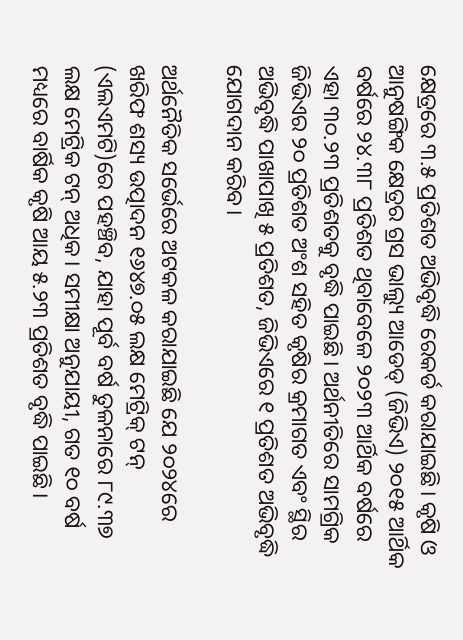କ୍ଷେତ୍ରରେ ୩.୫ ପ୍ରତିଶତ ଅଭିବୃଦ୍ଧି ରେକର୍ଡ କରାଯାଇଛି। କୃଷି ଓ ଆନୁଷଙ୍ଗିକ କ୍ଷେତ୍ରର ଗ୍ରସ ଭାଲ୍ୟୁ ଆଡେଡ୍ (ଜିଭିଏ) ୨୦୧୫ ଆର୍ଥିକ ବର୍ଷରେ ୨୪.୩୮ ପ୍ରତିଶତ ଥିବାବେଳେ ୨୦୨୩ ଆର୍ଥିକ ବର୍ଷରେ ଏହା ୩୦.୨୩ ପ୍ରତିଶତକୁ ବୃଦ୍ଧି ପାଇଛି। ଅର୍ଥନୀତିରେ ସାମଗ୍ରିକ ଜିଭିଏର ୨୦ ପ୍ରତିଶତ ଅଂଶ ସହିତ କୃଷିର କ୍ରମାଗତ ଏବଂ ସ୍ଥିର ଅଭିବୃଦ୍ଧି ପାଖାପାଖି ୫ ପ୍ରତିଶତ, ଜିଭିଏରେ ୧ ପ୍ରତିଶତ ଅଭିବୃଦ୍ଧି ଯୋଗଦାନ କରିବ।

ଅର୍ଥନୈତିକ ସର୍ଭେରେ ଅଟକଳ କରାଯାଇଛି ଯେ ୨୦୨୪ରେ ଖରିଫ ଶସ୍ୟ ଉତ୍ପାଦନ ୧୬୪୭.୦୫ ଲକ୍ଷ ମେଟ୍ରିକ୍ ଟନ୍ (ଏଲଏମଟି)ରେ ପହଞ୍ଚିବ, ଯାହା ପୂର୍ବ ବର୍ଷ ତୁଳନାରେ ୮୯.୩୭ ଲକ୍ଷ ମେଟ୍ରିକ ଟନ୍ ଅଧିକ। ସମୀକ୍ଷା ଅନୁଯାୟୀ, ଗତ ୧୦ ବର୍ଷ ମଧ୍ୟରେ ବାର୍ଷିକ କୃଷି ଆୟ ୫.୨୩ ପ୍ରତିଶତ ବୃଦ୍ଧି ପାଇଛି।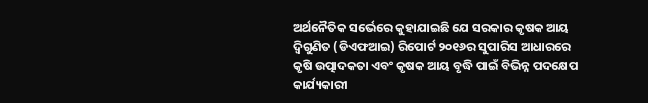ଅର୍ଥନୈତିକ ସର୍ଭେରେ କୁହାଯାଇଛି ଯେ ସରକାର କୃଷକ ଆୟ ଦ୍ୱିଗୁଣିତ (ଡିଏଫଆଇ) ରିପୋର୍ଟ ୨୦୧୬ର ସୁପାରିସ ଆଧାରରେ କୃଷି ଉତ୍ପାଦକତା ଏବଂ କୃଷକ ଆୟ ବୃଦ୍ଧି ପାଇଁ ବିଭିନ୍ନ ପଦକ୍ଷେପ କାର୍ଯ୍ୟକାରୀ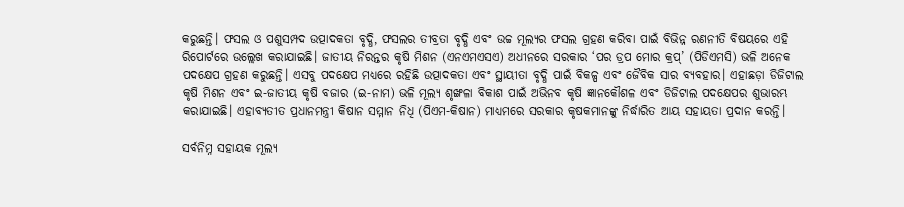କରୁଛନ୍ତି। ଫସଲ ଓ ପଶୁସମ୍ପଦ ଉତ୍ପାଦକତା ବୃଦ୍ଧି, ଫସଲର ତୀବ୍ରତା ବୃଦ୍ଧି ଏବଂ ଉଚ୍ଚ ମୂଲ୍ୟର ଫସଲ ଗ୍ରହଣ କରିବା ପାଇଁ ବିଭିନ୍ନ ରଣନୀତି ବିଷୟରେ ଏହି ରିପୋର୍ଟରେ ଉଲ୍ଲେଖ କରାଯାଇଛି। ଜାତୀୟ ନିରନ୍ତର କୃଷି ମିଶନ (ଏନଏମଏସଏ) ଅଧୀନରେ ସରକାର ‘ପର ଡ୍ରପ ମୋର କ୍ରପ୍’ (ପିଡିଏମସି) ଭଳି ଅନେକ ପଦକ୍ଷେପ ଗ୍ରହଣ କରୁଛନ୍ତି। ଏସବୁ ପଦକ୍ଷେପ ମଧ୍ୟରେ ରହିଛି ଉତ୍ପାଦକତା ଏବଂ ସ୍ଥାୟୀତା ବୃଦ୍ଧି ପାଇଁ ବିକଳ୍ପ ଏବଂ ଜୈବିକ ସାର ବ୍ୟବହାର। ଏହାଛଡ଼ା ଡିଜିଟାଲ କୃଷି ମିଶନ ଏବଂ ଇ-ଜାତୀୟ କୃଷି ବଜାର (ଇ-ନାମ) ଭଳି ମୂଲ୍ୟ ଶୃଙ୍ଖଳା ବିକାଶ ପାଇଁ ଅଭିନବ କୃଷି ଜ୍ଞାନକୌଶଳ ଏବଂ ଡିଜିଟାଲ ପଦକ୍ଷେପର ଶୁଭାରମ୍ଭ କରାଯାଇଛି। ଏହାବ୍ୟତୀତ ପ୍ରଧାନମନ୍ତ୍ରୀ କିଷାନ ସମ୍ମାନ ନିଧି (ପିଏମ-କିଷାନ) ମାଧ୍ୟମରେ ସରକାର କୃଷକମାନଙ୍କୁ ନିର୍ଦ୍ଧାରିତ ଆୟ ସହାୟତା ପ୍ରଦାନ କରନ୍ତି।

ସର୍ବନିମ୍ନ ସହାୟକ ମୂଲ୍ୟ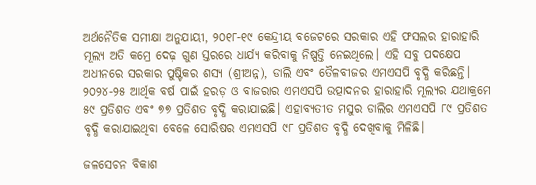ଅର୍ଥନୈତିକ ସମୀକ୍ଷା ଅନୁଯାୟୀ, ୨୦୧୮-୧୯ କେନ୍ଦ୍ରୀୟ ବଜେଟରେ ସରକାର ଏହି ଫସଲର ହାରାହାରି ମୂଲ୍ୟ ଅତି କମ୍ରେ ଦେଢ଼ ଗୁଣ ସ୍ତରରେ ଧାର୍ଯ୍ୟ କରିବାକୁ ନିଷ୍ପତ୍ତି ନେଇଥିଲେ। ଏହି ସବୁ ପଦକ୍ଷେପ ଅଧୀନରେ ସରକାର ପୁଷ୍ଟିକର ଶସ୍ୟ (ଶ୍ରୀଅନ୍ନ), ଡାଲି ଏବଂ ତୈଳବୀଜର ଏମଏସପି ବୃଦ୍ଧି କରିଛନ୍ତି। ୨୦୨୪-୨୫ ଆର୍ଥିକ ବର୍ଷ ପାଇଁ ହରଡ଼ ଓ ବାଜରାର ଏମଏସପି ଉତ୍ପାଦନର ହାରାହାରି ମୂଲ୍ୟର ଯଥାକ୍ରମେ ୫୯ ପ୍ରତିଶତ ଏବଂ ୭୭ ପ୍ରତିଶତ ବୃଦ୍ଧି କରାଯାଇଛି। ଏହାବ୍ୟତୀତ ମସୁର ଡାଲିର ଏମଏସପି ୮୯ ପ୍ରତିଶତ ବୃଦ୍ଧି କରାଯାଇଥିବା ବେଳେ ସୋରିଷର ଏମଏସପି ୯୮ ପ୍ରତିଶତ ବୃଦ୍ଧି ଦେଖିବାକୁ ମିଳିଛି।

ଜଳସେଚନ ବିକାଶ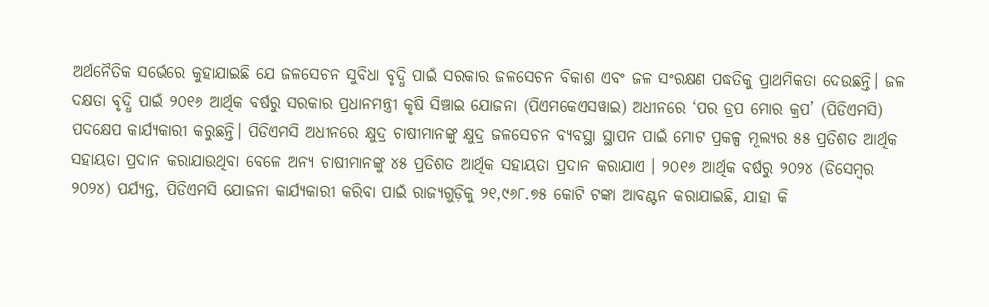ଅର୍ଥନୈତିକ ସର୍ଭେରେ କୁହାଯାଇଛି ଯେ ଜଳସେଚନ ସୁବିଧା ବୃଦ୍ଧି ପାଇଁ ସରକାର ଜଳସେଚନ ବିକାଶ ଏବଂ ଜଳ ସଂରକ୍ଷଣ ପଦ୍ଧତିକୁ ପ୍ରାଥମିକତା ଦେଉଛନ୍ତି। ଜଳ ଦକ୍ଷତା ବୃଦ୍ଧି ପାଇଁ ୨୦୧୬ ଆର୍ଥିକ ବର୍ଷରୁ ସରକାର ପ୍ରଧାନମନ୍ତ୍ରୀ କୃଷି ସିଞ୍ଚାଇ ଯୋଜନା (ପିଏମକେଏସୱାଇ) ଅଧୀନରେ ‘ପର ଡ୍ରପ ମୋର କ୍ରପ’ (ପିଡିଏମସି) ପଦକ୍ଷେପ କାର୍ଯ୍ୟକାରୀ କରୁଛନ୍ତି। ପିଡିଏମସି ଅଧୀନରେ କ୍ଷୁଦ୍ର ଚାଷୀମାନଙ୍କୁ କ୍ଷୁଦ୍ର ଜଳସେଚନ ବ୍ୟବସ୍ଥା ସ୍ଥାପନ ପାଇଁ ମୋଟ ପ୍ରକଳ୍ପ ମୂଲ୍ୟର ୫୫ ପ୍ରତିଶତ ଆର୍ଥିକ ସହାୟତା ପ୍ରଦାନ କରାଯାଉଥିବା ବେଳେ ଅନ୍ୟ ଚାଷୀମାନଙ୍କୁ ୪୫ ପ୍ରତିଶତ ଆର୍ଥିକ ସହାୟତା ପ୍ରଦାନ କରାଯାଏ । ୨୦୧୬ ଆର୍ଥିକ ବର୍ଷରୁ ୨୦୨୪ (ଡିସେମ୍ବର ୨୦୨୪) ପର୍ଯ୍ୟନ୍ତ, ପିଡିଏମସି ଯୋଜନା କାର୍ଯ୍ୟକାରୀ କରିବା ପାଇଁ ରାଜ୍ୟଗୁଡ଼ିକୁ ୨୧,୯୬୮.୭୫ କୋଟି ଟଙ୍କା ଆବଣ୍ଟନ କରାଯାଇଛି, ଯାହା କି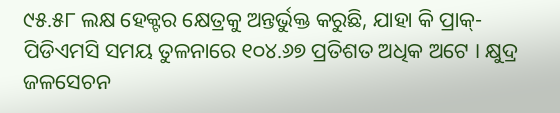୯୫.୫୮ ଲକ୍ଷ ହେକ୍ଟର କ୍ଷେତ୍ରକୁ ଅନ୍ତର୍ଭୁକ୍ତ କରୁଛି, ଯାହା କି ପ୍ରାକ୍-ପିଡିଏମସି ସମୟ ତୁଳନାରେ ୧୦୪.୬୭ ପ୍ରତିଶତ ଅଧିକ ଅଟେ । କ୍ଷୁଦ୍ର ଜଳସେଚନ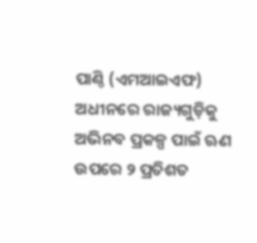ପାଣ୍ଠି (ଏମଆଇଏଫ) ଅଧୀନରେ ରାଜ୍ୟଗୁଡ଼ିକୁ ଅଭିନବ ପ୍ରକଳ୍ପ ପାଇଁ ଋଣ ଉପରେ ୨ ପ୍ରତିଶତ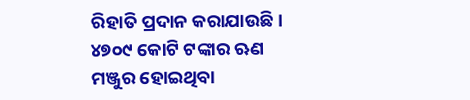ରିହାତି ପ୍ରଦାନ କରାଯାଉଛି। ୪୭୦୯ କୋଟି ଟଙ୍କାର ଋଣ ମଞ୍ଜୁର ହୋଇଥିବା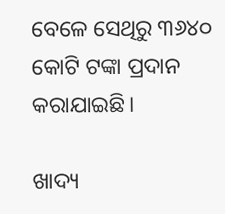ବେଳେ ସେଥିରୁ ୩୬୪୦ କୋଟି ଟଙ୍କା ପ୍ରଦାନ କରାଯାଇଛି।

ଖାଦ୍ୟ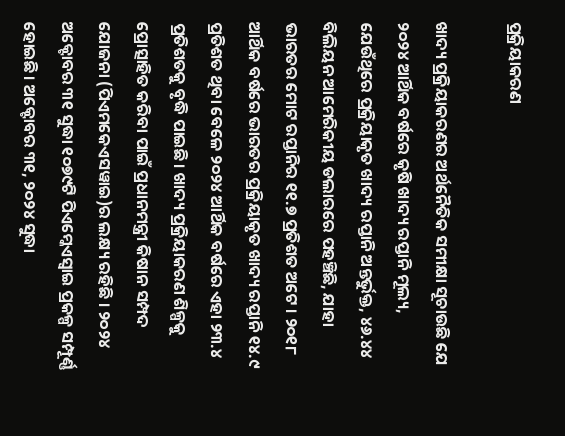ପ୍ରକ୍ରିୟାକରଣ

ଖାଦ୍ୟ ପ୍ରକ୍ରିୟାକରଣର ଅର୍ଥନୈତିକ ସମୀକ୍ଷା ସୂଚାଉଛି ଯେ ୨୦୨୪ ଆର୍ଥିକ ବର୍ଷରେ କୃଷି ଖାଦ୍ୟ ରପ୍ତାନି ମୂଲ୍ୟ, ଯେଉଁଥିରେ ପ୍ରକ୍ରିୟାକୃତ ଖାଦ୍ୟ ରପ୍ତାନି ଅନ୍ତର୍ଭୁକ୍ତ, ୪୬.୪୪ ବିଲିୟନ ଆମେରିକୀୟ ଡଲାରରେ ପହଞ୍ଚିଛି, ଯାହା ଭାରତର ମୋଟ ରପ୍ତାନିର ୧୧.୭ ପ୍ରତିଶତ ଅଟେ । ୨୦୧୮ ଆର୍ଥିକ ବର୍ଷରେ ଭାରତର ପ୍ରକ୍ରିୟାକୃତ ଖାଦ୍ୟ ରପ୍ତାନି ୧୪.୯ ପ୍ରତିଶତ ଥିବା ବେଳେ ୨୦୨୪ ଆର୍ଥିକ ବର୍ଷରେ ଏହା ୨୩.୪ ପ୍ରତିଶତକୁ ବୃଦ୍ଧି ପାଇଛି। ଖାଦ୍ୟ ପ୍ରକ୍ରିୟାକରଣ ଶିଳ୍ପକୁ ପ୍ରୋତ୍ସାହିତ କରିବା ପାଇଁ ପ୍ରଧାନମନ୍ତ୍ରୀ କିଷାନ ସମ୍ପଦ ଯୋଜନା (ପିଏମକେଏସୱାଇ)ର ଲକ୍ଷ୍ୟ ରହିଛି । ୨୦୨୪ ଅକ୍ଟୋବର ୩୧ ସୁଦ୍ଧା ୧୦୭୯ଟି ପିଏମ୍କେଏସ୍ୱାଇ ପ୍ରକଳ୍ପ ସମ୍ପୂର୍ଣ୍ଣ ହୋଇଛି। ଅକ୍ଟୋବର ୩୧, ୨୦୨୪ ସୁଦ୍ଧା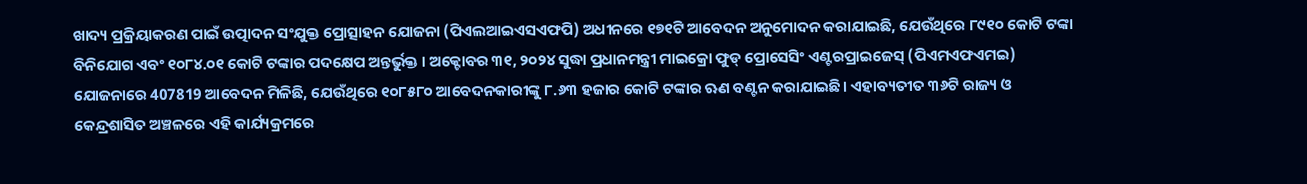ଖାଦ୍ୟ ପ୍ରକ୍ରିୟାକରଣ ପାଇଁ ଉତ୍ପାଦନ ସଂଯୁକ୍ତ ପ୍ରୋତ୍ସାହନ ଯୋଜନା (ପିଏଲଆଇଏସଏଫପି) ଅଧୀନରେ ୧୭୧ଟି ଆବେଦନ ଅନୁମୋଦନ କରାଯାଇଛି, ଯେଉଁଥିରେ ୮୯୧୦ କୋଟି ଟଙ୍କା ବିନିଯୋଗ ଏବଂ ୧୦୮୪.୦୧ କୋଟି ଟଙ୍କାର ପଦକ୍ଷେପ ଅନ୍ତର୍ଭୁକ୍ତ । ଅକ୍ଟୋବର ୩୧, ୨୦୨୪ ସୁଦ୍ଧା ପ୍ରଧାନମନ୍ତ୍ରୀ ମାଇକ୍ରୋ ଫୁଡ୍ ପ୍ରୋସେସିଂ ଏଣ୍ଟରପ୍ରାଇଜେସ୍ (ପିଏମଏଫଏମଇ) ଯୋଜନାରେ 407819 ଆବେଦନ ମିଳିଛି, ଯେଉଁଥିରେ ୧୦୮୫୮୦ ଆବେଦନକାରୀଙ୍କୁ ୮.୬୩ ହଜାର କୋଟି ଟଙ୍କାର ଋଣ ବଣ୍ଟନ କରାଯାଇଛି। ଏହାବ୍ୟତୀତ ୩୬ଟି ରାଜ୍ୟ ଓ କେନ୍ଦ୍ରଶାସିତ ଅଞ୍ଚଳରେ ଏହି କାର୍ଯ୍ୟକ୍ରମରେ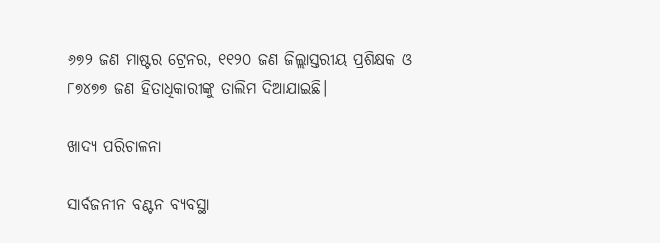୬୭୨ ଜଣ ମାଷ୍ଟର ଟ୍ରେନର, ୧୧୨୦ ଜଣ ଜିଲ୍ଲାସ୍ତରୀୟ ପ୍ରଶିକ୍ଷକ ଓ ୮୭୪୭୭ ଜଣ ହିତାଧିକାରୀଙ୍କୁ ତାଲିମ ଦିଆଯାଇଛି।

ଖାଦ୍ୟ ପରିଚାଳନା

ସାର୍ବଜନୀନ ବଣ୍ଟନ ବ୍ୟବସ୍ଥା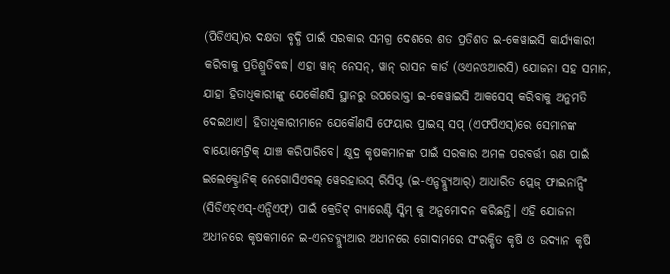(ପିଡିଏସ୍)ର ଦକ୍ଷତା ବୃଦ୍ଧି ପାଇଁ ସରକାର ସମଗ୍ର ଦେଶରେ ଶତ ପ୍ରତିଶତ ଇ-କେୱାଇସି କାର୍ଯ୍ୟକାରୀ କରିବାକୁ ପ୍ରତିଶ୍ରୁତିବଦ୍ଧ। ଏହା ୱାନ୍ ନେସନ୍, ୱାନ୍ ରାସନ କାର୍ଡ (ଓଏନଓଆରସି) ଯୋଜନା ସହ ସମାନ, ଯାହା ହିତାଧିକାରୀଙ୍କୁ ଯେକୌଣସି ସ୍ଥାନରୁ ଉପଭୋକ୍ତା ଇ-କେୱାଇସି ଆକସେସ୍ କରିବାକୁ ଅନୁମତି ଦେଇଥାଏ। ହିତାଧିକାରୀମାନେ ଯେକୌଣସି ଫେୟାର ପ୍ରାଇସ୍ ସପ୍ (ଏଫପିଏସ୍)ରେ ସେମାନଙ୍କ ବାୟୋମେଟ୍ରିକ୍ ଯାଞ୍ଚ କରିପାରିବେ। କ୍ଷୁଦ୍ର କୃଷକମାନଙ୍କ ପାଇଁ ସରକାର ଅମଳ ପରବର୍ତ୍ତୀ ଋଣ ପାଇଁ ଇଲେକ୍ଟ୍ରୋନିକ୍ ନେଗୋସିଏବଲ୍ ୱେରହାଉସ୍ ରିସିପ୍ଟ (ଇ-ଏନ୍ଡବ୍ଲ୍ୟୁଆର୍) ଆଧାରିତ ପ୍ଲେଜ୍ ଫାଇନାନ୍ସିଂ (ସିଡିଏଚ୍ଏସ୍-ଏନ୍ପିଏଫ୍) ପାଇଁ କ୍ରେଡିଟ୍ ଗ୍ୟାରେଣ୍ଟି ସ୍କିମ୍ କୁ ଅନୁମୋଦନ କରିଛନ୍ତି। ଏହି ଯୋଜନା ଅଧୀନରେ କୃଷକମାନେ ଇ-ଏନଡବ୍ଲ୍ୟୁଆର ଅଧୀନରେ ଗୋଦାମରେ ସଂରକ୍ଷିତ କୃଷି ଓ ଉଦ୍ୟାନ କୃଷି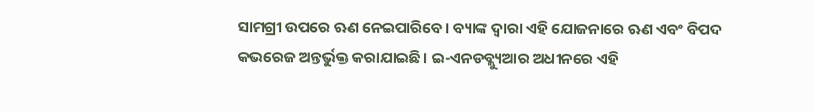ସାମଗ୍ରୀ ଉପରେ ଋଣ ନେଇପାରିବେ। ବ୍ୟାଙ୍କ ଦ୍ୱାରା ଏହି ଯୋଜନାରେ ଋଣ ଏବଂ ବିପଦ କଭରେଜ ଅନ୍ତର୍ଭୁକ୍ତ କରାଯାଇଛି। ଇ-ଏନଡବ୍ଲ୍ୟୁଆର ଅଧୀନରେ ଏହି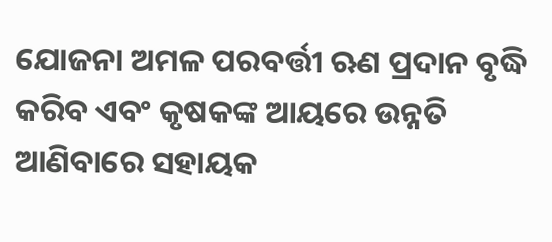ଯୋଜନା ଅମଳ ପରବର୍ତ୍ତୀ ଋଣ ପ୍ରଦାନ ବୃଦ୍ଧି କରିବ ଏବଂ କୃଷକଙ୍କ ଆୟରେ ଉନ୍ନତି ଆଣିବାରେ ସହାୟକ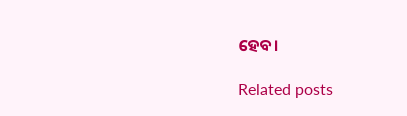ହେବ।

Related posts